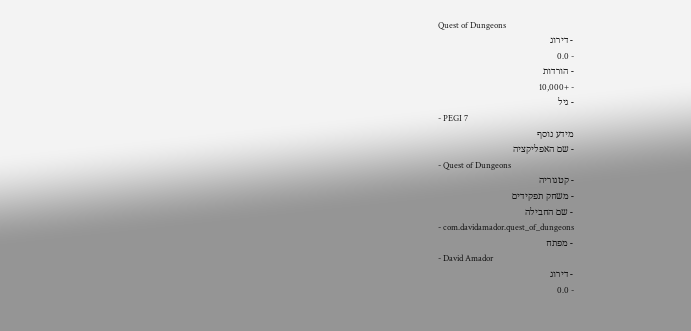Quest of Dungeons
- דירוג
- 0.0
- הורדות
- +10,000
- גיל
- PEGI 7
מידע נוסף
- שם האפליקציה
- Quest of Dungeons
- קטגוריה
- משחק תפקידים
- שם החבילה
- com.davidamador.quest_of_dungeons
- מפתח
- David Amador
- דירוג
- 0.0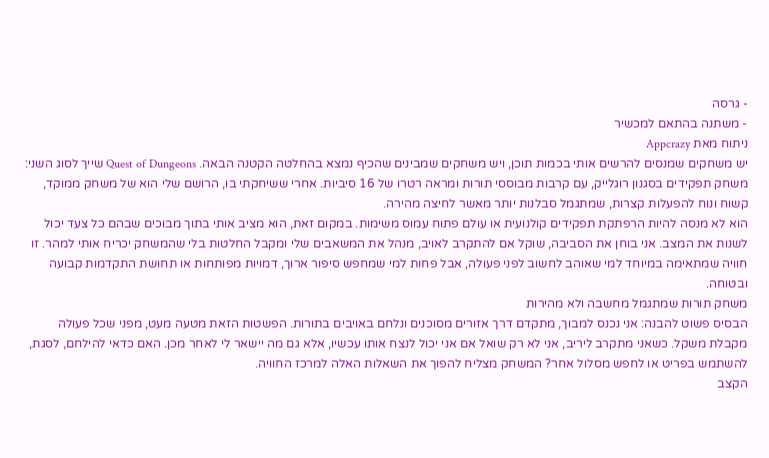- גרסה
- משתנה בהתאם למכשיר
ניתוח מאת Appcrazy
יש משחקים שמנסים להרשים אותי בכמות תוכן, ויש משחקים שמבינים שהכיף נמצא בהחלטה הקטנה הבאה. Quest of Dungeons שייך לסוג השני: משחק תפקידים בסגנון רוגלייק, עם קרבות מבוססי תורות ומראה רטרו של 16 סיביות. אחרי ששיחקתי בו, הרושם שלי הוא של משחק ממוקד, קשוח ונוח להפעלות קצרות, שמתגמל סבלנות יותר מאשר לחיצה מהירה.
הוא לא מנסה להיות הרפתקת תפקידים קולנועית או עולם פתוח עמוס משימות. במקום זאת, הוא מציב אותי בתוך מבוכים שבהם כל צעד יכול לשנות את המצב. אני בוחן את הסביבה, שוקל אם להתקרב לאויב, מנהל את המשאבים שלי ומקבל החלטות בלי שהמשחק יכריח אותי למהר. זו חוויה שמתאימה במיוחד למי שאוהב לחשוב לפני פעולה, אבל פחות למי שמחפש סיפור ארוך, דמויות מפותחות או תחושת התקדמות קבועה ובטוחה.
משחק תורות שמתגמל מחשבה ולא מהירות
הבסיס פשוט להבנה: אני נכנס למבוך, מתקדם דרך אזורים מסוכנים ונלחם באויבים בתורות. הפשטות הזאת מטעה מעט, מפני שכל פעולה מקבלת משקל. כשאני מתקרב ליריב, אני לא רק שואל אם אני יכול לנצח אותו עכשיו, אלא גם מה יישאר לי לאחר מכן. האם כדאי להילחם, לסגת, להשתמש בפריט או לחפש מסלול אחר? המשחק מצליח להפוך את השאלות האלה למרכז החוויה.
הקצב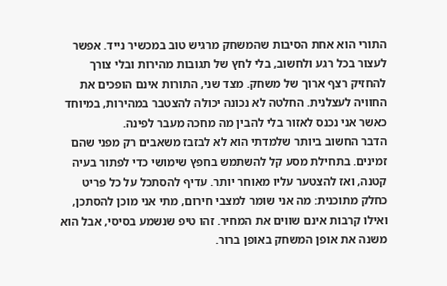התורי הוא אחת הסיבות שהמשחק מרגיש טוב במכשיר נייד. אפשר לעצור בכל רגע ולחשוב, בלי לחץ של תגובות מהירות ובלי צורך להחזיק רצף ארוך של משחק. מצד שני, התורות אינם הופכים את החוויה לעצלנית. החלטה לא נכונה יכולה להצטבר במהירות, במיוחד כאשר אני נכנס לאזור בלי להבין מה מחכה מעבר לפינה.
הדבר החשוב ביותר שלמדתי הוא לא לבזבז משאבים רק מפני שהם זמינים. בתחילת מסע קל להשתמש בחפץ שימושי כדי לפתור בעיה קטנה, ואז להצטער עליו מאוחר יותר. עדיף להסתכל על כל פריט כחלק מתוכנית: מה אני שומר למצבי חירום, מתי אני מוכן להסתכן, ואילו קרבות אינם שווים את המחיר. זהו טיפ שנשמע בסיסי, אבל הוא משנה את אופן המשחק באופן ברור.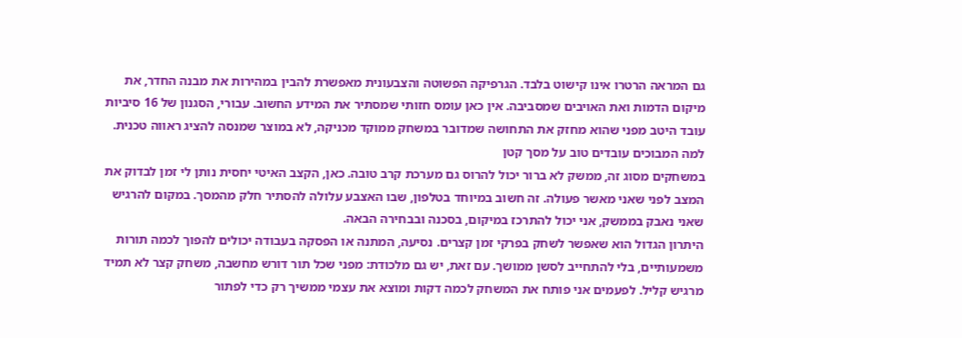גם המראה הרטרו אינו קישוט בלבד. הגרפיקה הפשוטה והצבעונית מאפשרת להבין במהירות את מבנה החדר, את מיקום הדמות ואת האויבים שמסביבה. אין כאן עומס חזותי שמסתיר את המידע החשוב. עבורי, הסגנון של 16 סיביות עובד היטב מפני שהוא מחזק את התחושה שמדובר במשחק ממוקד מכניקה, לא במוצר שמנסה להציג ראווה טכנית.
למה המבוכים עובדים טוב על מסך קטן
במשחקים מסוג זה, ממשק לא ברור יכול להרוס גם מערכת קרב טובה. כאן, הקצב האיטי יחסית נותן לי זמן לבדוק את המצב לפני שאני מאשר פעולה. זה חשוב במיוחד בטלפון, שבו האצבע עלולה להסתיר חלק מהמסך. במקום להרגיש שאני נאבק בממשק, אני יכול להתרכז במיקום, בסכנה ובבחירה הבאה.
היתרון הגדול הוא שאפשר לשחק בפרקי זמן קצרים. נסיעה, המתנה או הפסקה בעבודה יכולים להפוך לכמה תורות משמעותיים, בלי להתחייב לסשן ממושך. עם זאת, יש גם מלכודת: מפני שכל תור דורש מחשבה, משחק קצר לא תמיד מרגיש קליל. לפעמים אני פותח את המשחק לכמה דקות ומוצא את עצמי ממשיך רק כדי לפתור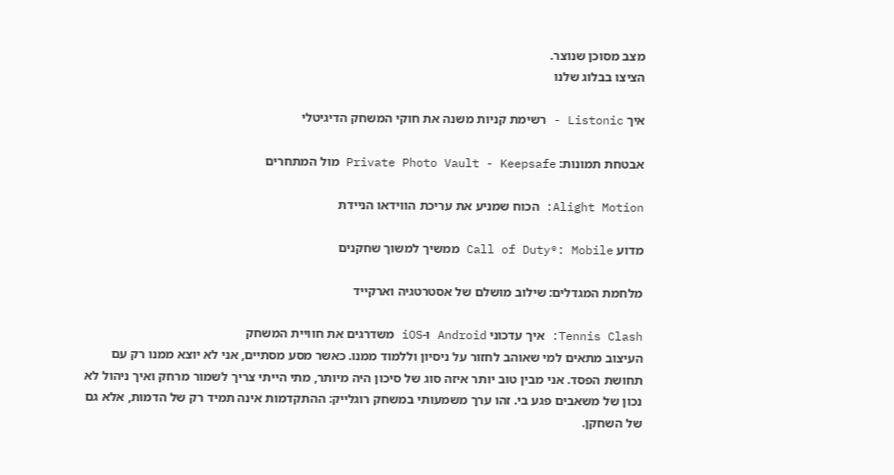מצב מסוכן שנוצר.
הציצו בבלוג שלנו

איך Listonic - רשימת קניות משנה את חוקי המשחק הדיגיטלי

אבטחת תמונות: Private Photo Vault - Keepsafe מול המתחרים

Alight Motion: הכוח שמניע את עריכת הווידאו הניידת

מדוע Call of Duty®: Mobile ממשיך למשוך שחקנים

מלחמת המגדלים: שילוב מושלם של אסטרטגיה וארקייד

Tennis Clash: איך עדכוני Android ו-iOS משדרגים את חוויית המשחק
העיצוב מתאים למי שאוהב לחזור על ניסיון וללמוד ממנו. כאשר מסע מסתיים, אני לא יוצא ממנו רק עם תחושת הפסד. אני מבין טוב יותר איזה סוג של סיכון היה מיותר, מתי הייתי צריך לשמור מרחק ואיך ניהול לא נכון של משאבים פגע בי. זהו ערך משמעותי במשחק רוגלייק: ההתקדמות אינה תמיד רק של הדמות, אלא גם של השחקן.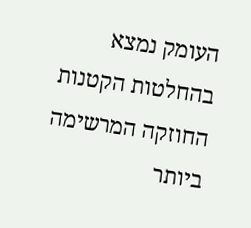העומק נמצא בהחלטות הקטנות
החוזקה המרשימה ביותר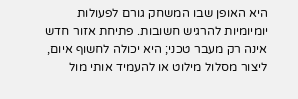היא האופן שבו המשחק גורם לפעולות יומיומיות להרגיש חשובות. פתיחת אזור חדש אינה רק מעבר טכני; היא יכולה לחשוף איום, ליצור מסלול מילוט או להעמיד אותי מול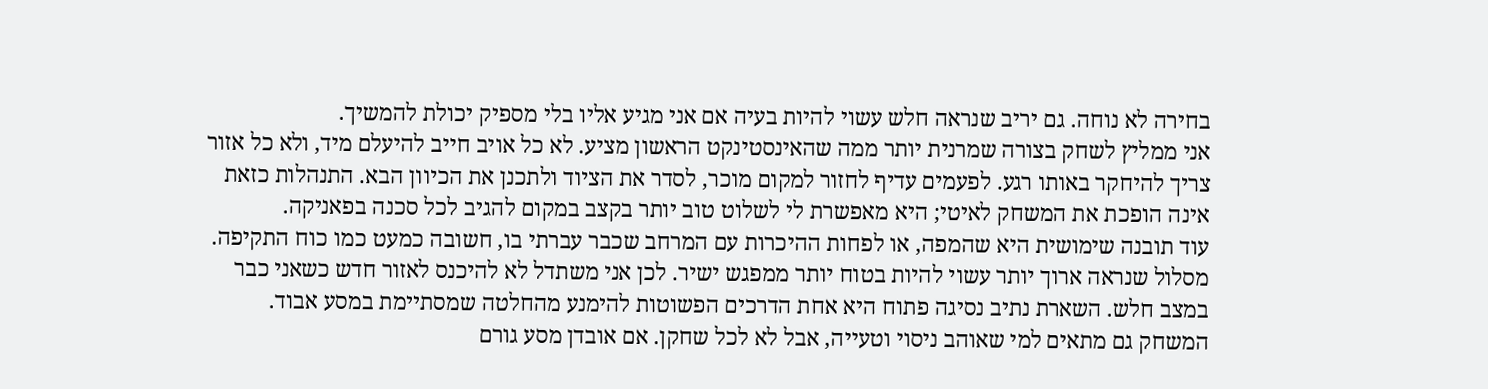בחירה לא נוחה. גם יריב שנראה חלש עשוי להיות בעיה אם אני מגיע אליו בלי מספיק יכולת להמשיך.
אני ממליץ לשחק בצורה שמרנית יותר ממה שהאינסטינקט הראשון מציע. לא כל אויב חייב להיעלם מיד, ולא כל אזור צריך להיחקר באותו רגע. לפעמים עדיף לחזור למקום מוכר, לסדר את הציוד ולתכנן את הכיוון הבא. התנהלות כזאת אינה הופכת את המשחק לאיטי; היא מאפשרת לי לשלוט טוב יותר בקצב במקום להגיב לכל סכנה בפאניקה.
עוד תובנה שימושית היא שהמפה, או לפחות ההיכרות עם המרחב שכבר עברתי בו, חשובה כמעט כמו כוח התקיפה. מסלול שנראה ארוך יותר עשוי להיות בטוח יותר ממפגש ישיר. לכן אני משתדל לא להיכנס לאזור חדש כשאני כבר במצב חלש. השארת נתיב נסיגה פתוח היא אחת הדרכים הפשוטות להימנע מהחלטה שמסתיימת במסע אבוד.
המשחק גם מתאים למי שאוהב ניסוי וטעייה, אבל לא לכל שחקן. אם אובדן מסע גורם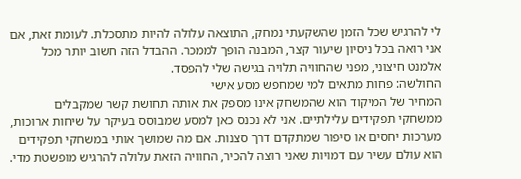לי להרגיש שכל הזמן שהשקעתי נמחק, התוצאה עלולה להיות מתסכלת. לעומת זאת, אם אני רואה בכל ניסיון שיעור קצר, המבנה הופך לממכר. ההבדל הזה חשוב יותר מכל אלמנט חיצוני, מפני שהחוויה תלויה בגישה שלי להפסד.
החולשה: פחות מתאים למי שמחפש מסע אישי
המחיר של המיקוד הוא שהמשחק אינו מספק את אותה תחושת קשר שמקבלים ממשחקי תפקידים עלילתיים. אני לא נכנס כאן למסע שמבוסס בעיקר על שיחות ארוכות, מערכות יחסים או סיפור שמתקדם דרך סצנות. אם מה שמושך אותי במשחקי תפקידים הוא עולם עשיר עם דמויות שאני רוצה להכיר, החוויה הזאת עלולה להרגיש מופשטת מדי.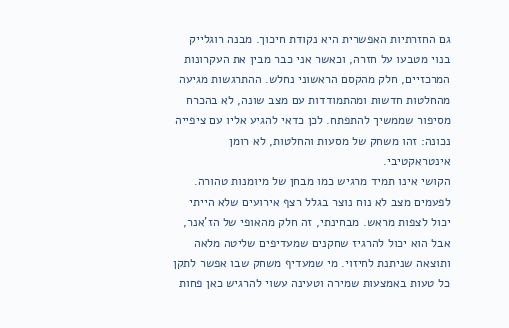גם החזרתיות האפשרית היא נקודת חיכוך. מבנה רוגלייק בנוי מטבעו על חזרה, וכאשר אני כבר מבין את העקרונות המרכזיים, חלק מהקסם הראשוני נחלש. ההתרגשות מגיעה מהחלטות חדשות ומהתמודדות עם מצב שונה, לא בהכרח מסיפור שממשיך להתפתח. לכן כדאי להגיע אליו עם ציפייה נכונה: זהו משחק של מסעות והחלטות, לא רומן אינטראקטיבי.
הקושי אינו תמיד מרגיש כמו מבחן של מיומנות טהורה. לפעמים מצב לא נוח נוצר בגלל רצף אירועים שלא הייתי יכול לצפות מראש. מבחינתי, זה חלק מהאופי של הז'אנר, אבל הוא יכול להרגיז שחקנים שמעדיפים שליטה מלאה ותוצאה שניתנת לחיזוי. מי שמעדיף משחק שבו אפשר לתקן כל טעות באמצעות שמירה וטעינה עשוי להרגיש כאן פחות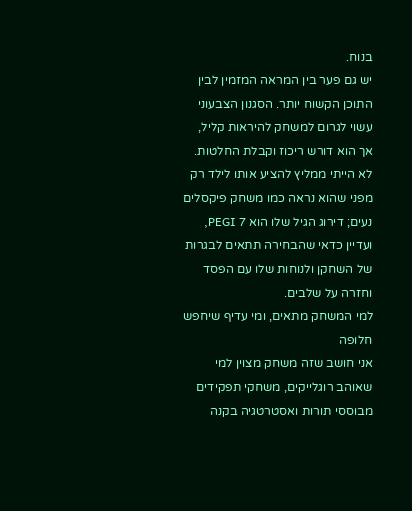בנוח.
יש גם פער בין המראה המזמין לבין התוכן הקשוח יותר. הסגנון הצבעוני עשוי לגרום למשחק להיראות קליל, אך הוא דורש ריכוז וקבלת החלטות. לא הייתי ממליץ להציע אותו לילד רק מפני שהוא נראה כמו משחק פיקסלים נעים; דירוג הגיל שלו הוא PEGI 7, ועדיין כדאי שהבחירה תתאים לבגרות של השחקן ולנוחות שלו עם הפסד וחזרה על שלבים.
למי המשחק מתאים, ומי עדיף שיחפש חלופה
אני חושב שזה משחק מצוין למי שאוהב רוגלייקים, משחקי תפקידים מבוססי תורות ואסטרטגיה בקנה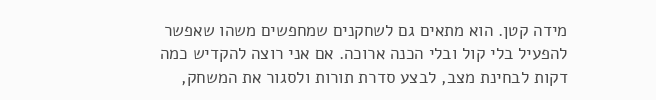מידה קטן. הוא מתאים גם לשחקנים שמחפשים משהו שאפשר להפעיל בלי קול ובלי הכנה ארוכה. אם אני רוצה להקדיש כמה דקות לבחינת מצב, לבצע סדרת תורות ולסגור את המשחק,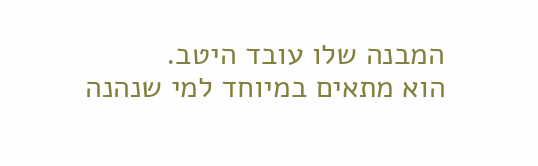המבנה שלו עובד היטב.
הוא מתאים במיוחד למי שנהנה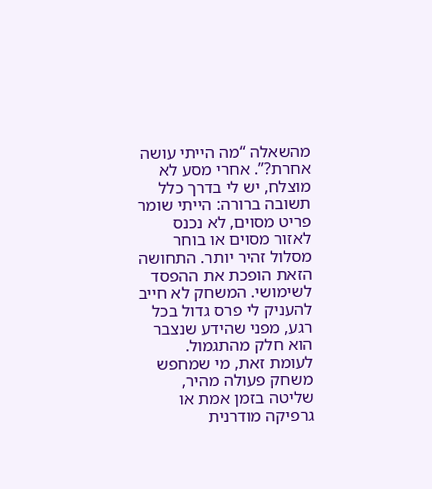מהשאלה “מה הייתי עושה אחרת?”. אחרי מסע לא מוצלח, יש לי בדרך כלל תשובה ברורה: הייתי שומר פריט מסוים, לא נכנס לאזור מסוים או בוחר מסלול זהיר יותר. התחושה הזאת הופכת את ההפסד לשימושי. המשחק לא חייב להעניק לי פרס גדול בכל רגע, מפני שהידע שנצבר הוא חלק מהתגמול.
לעומת זאת, מי שמחפש משחק פעולה מהיר, שליטה בזמן אמת או גרפיקה מודרנית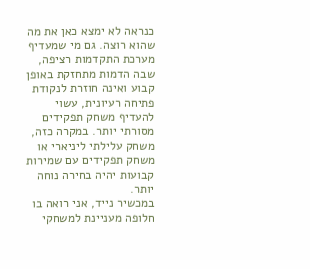כנראה לא ימצא כאן את מה שהוא רוצה. גם מי שמעדיף מערכת התקדמות רציפה, שבה הדמות מתחזקת באופן קבוע ואינה חוזרת לנקודת פתיחה רעיונית, עשוי להעדיף משחק תפקידים מסורתי יותר. במקרה כזה, משחק עלילתי ליניארי או משחק תפקידים עם שמירות קבועות יהיה בחירה נוחה יותר.
במכשיר נייד, אני רואה בו חלופה מעניינת למשחקי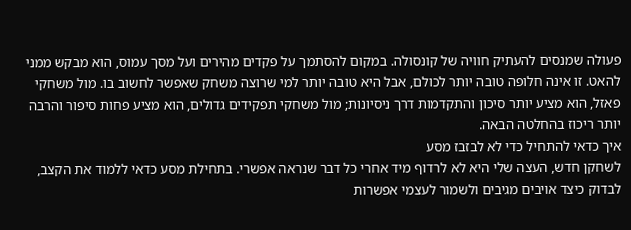פעולה שמנסים להעתיק חוויה של קונסולה. במקום להסתמך על פקדים מהירים ועל מסך עמוס, הוא מבקש ממני להאט. זו אינה חלופה טובה יותר לכולם, אבל היא טובה יותר למי שרוצה משחק שאפשר לחשוב בו. מול משחקי פאזל, הוא מציע יותר סיכון והתקדמות דרך ניסיונות; מול משחקי תפקידים גדולים, הוא מציע פחות סיפור והרבה יותר ריכוז בהחלטה הבאה.
איך כדאי להתחיל כדי לא לבזבז מסע
לשחקן חדש, העצה שלי היא לא לרדוף מיד אחרי כל דבר שנראה אפשרי. בתחילת מסע כדאי ללמוד את הקצב, לבדוק כיצד אויבים מגיבים ולשמור לעצמי אפשרות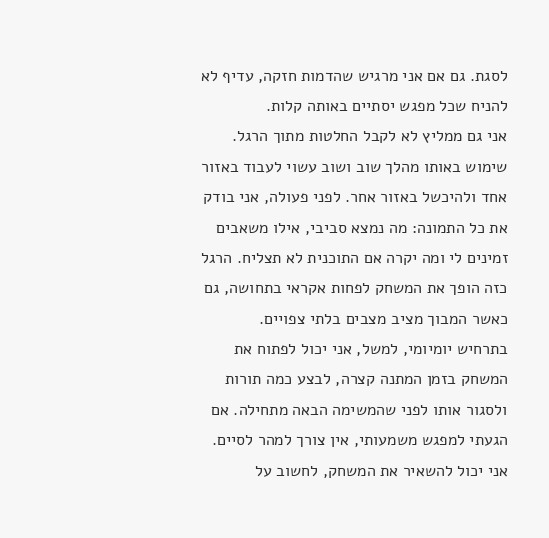לסגת. גם אם אני מרגיש שהדמות חזקה, עדיף לא להניח שכל מפגש יסתיים באותה קלות.
אני גם ממליץ לא לקבל החלטות מתוך הרגל. שימוש באותו מהלך שוב ושוב עשוי לעבוד באזור אחד ולהיכשל באזור אחר. לפני פעולה, אני בודק את כל התמונה: מה נמצא סביבי, אילו משאבים זמינים לי ומה יקרה אם התוכנית לא תצליח. הרגל כזה הופך את המשחק לפחות אקראי בתחושה, גם כאשר המבוך מציב מצבים בלתי צפויים.
בתרחיש יומיומי, למשל, אני יכול לפתוח את המשחק בזמן המתנה קצרה, לבצע כמה תורות ולסגור אותו לפני שהמשימה הבאה מתחילה. אם הגעתי למפגש משמעותי, אין צורך למהר לסיים. אני יכול להשאיר את המשחק, לחשוב על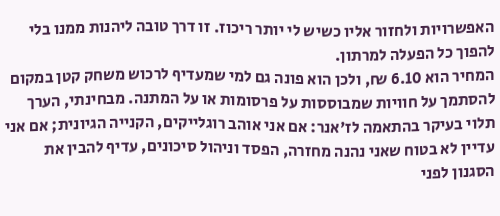האפשרויות ולחזור אליו כשיש לי יותר ריכוז. זו דרך טובה ליהנות ממנו בלי להפוך כל הפעלה למרתון.
המחיר הוא 6.10 ₪, ולכן הוא פונה גם למי שמעדיף לרכוש משחק קטן במקום להסתמך על חוויות שמבוססות על פרסומות או על המתנה. מבחינתי, הערך תלוי בעיקר בהתאמה לז'אנר: אם אני אוהב רוגלייקים, הקנייה הגיונית; אם אני עדיין לא בטוח שאני נהנה מחזרה, הפסד וניהול סיכונים, עדיף להבין את הסגנון לפני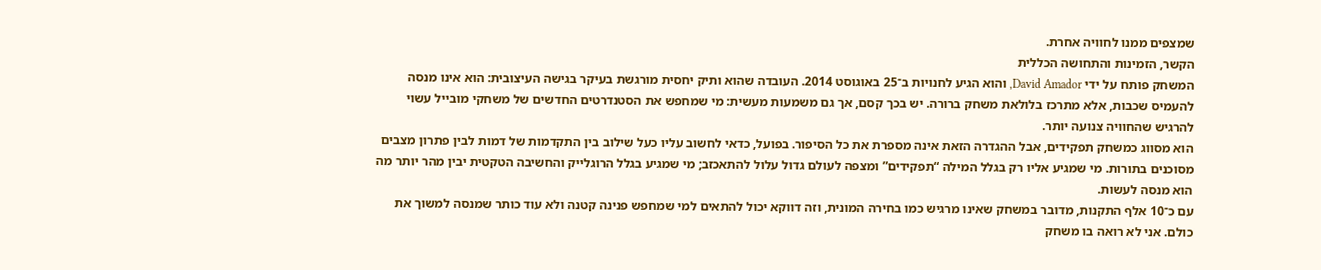שמצפים ממנו לחוויה אחרת.
הקשר, הזמינות והתחושה הכללית
המשחק פותח על ידי David Amador, והוא הגיע לחנויות ב־25 באוגוסט 2014. העובדה שהוא ותיק יחסית מורגשת בעיקר בגישה העיצובית: הוא אינו מנסה להעמיס שכבות, אלא מתרכז בלולאת משחק ברורה. יש בכך קסם, אך גם משמעות מעשית: מי שמחפש את הסטנדרטים החדשים של משחקי מובייל עשוי להרגיש שהחוויה צנועה יותר.
הוא מסווג כמשחק תפקידים, אבל ההגדרה הזאת אינה מספרת את כל הסיפור. בפועל, כדאי לחשוב עליו כעל שילוב בין התקדמות של דמות לבין פתרון מצבים מסוכנים בתורות. מי שמגיע אליו רק בגלל המילה “תפקידים” ומצפה לעולם גדול עלול להתאכזב; מי שמגיע בגלל הרוגלייק והחשיבה הטקטית יבין מהר יותר מה הוא מנסה לעשות.
עם כ־10 אלף התקנות, מדובר במשחק שאינו מרגיש כמו בחירה המונית, וזה דווקא יכול להתאים למי שמחפש פנינה קטנה ולא עוד כותר שמנסה למשוך את כולם. אני לא רואה בו משחק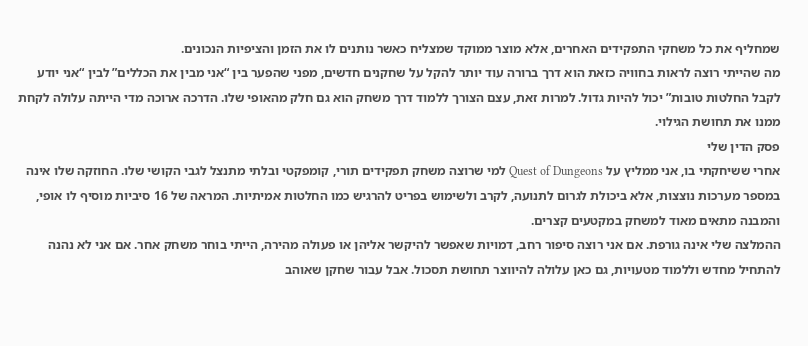שמחליף את כל משחקי התפקידים האחרים, אלא מוצר ממוקד שמצליח כאשר נותנים לו את הזמן והציפיות הנכונים.
מה שהייתי רוצה לראות בחוויה כזאת הוא דרך ברורה עוד יותר להקל על שחקנים חדשים, מפני שהפער בין “אני מבין את הכללים” לבין “אני יודע לקבל החלטות טובות” יכול להיות גדול. למרות זאת, עצם הצורך ללמוד דרך משחק הוא גם חלק מהאופי שלו. הדרכה ארוכה מדי הייתה עלולה לקחת ממנו את תחושת הגילוי.
פסק הדין שלי
אחרי ששיחקתי בו, אני ממליץ על Quest of Dungeons למי שרוצה משחק תפקידים תורי, קומפקטי ובלתי מתנצל לגבי הקושי שלו. החוזקה שלו אינה במספר מערכות נוצצות, אלא ביכולת לגרום לתנועה, לקרב ולשימוש בפריט להרגיש כמו החלטות אמיתיות. המראה של 16 סיביות מוסיף לו אופי, והמבנה מתאים מאוד למשחק במקטעים קצרים.
ההמלצה שלי אינה גורפת. אם אני רוצה סיפור רחב, דמויות שאפשר להיקשר אליהן או פעולה מהירה, הייתי בוחר משחק אחר. אם אני לא נהנה להתחיל מחדש וללמוד מטעויות, גם כאן עלולה להיווצר תחושת תסכול. אבל עבור שחקן שאוהב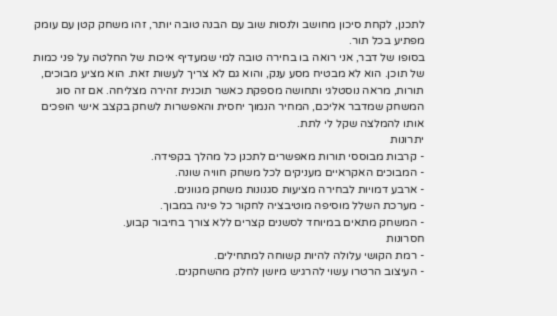לתכנן, לקחת סיכון מחושב ולנסות שוב עם הבנה טובה יותר, זהו משחק קטן עם עומק מפתיע בכל תור.
בסופו של דבר, אני רואה בו בחירה טובה למי שמעדיף איכות של החלטה על פני כמות של תוכן. הוא לא מבטיח מסע ענק, והוא גם לא צריך לעשות זאת. הוא מציע מבוכים, תורות, מראה נוסטלגי ותחושה מספקת כאשר תוכנית זהירה מצליחה. אם זה סוג המשחק שמדבר אליכם, המחיר הנמוך יחסית והאפשרות לשחק בקצב אישי הופכים אותו להמלצה שקל לי לתת.
יתרונות
- קרבות מבוססי תורות מאפשרים לתכנן כל מהלך בקפידה.
- המבוכים האקראיים מעניקים לכל משחק חוויה שונה.
- ארבע דמויות לבחירה מציעות סגנונות משחק מגוונים.
- מערכת השלל מוסיפה מוטיבציה לחקור כל פינה במבוך.
- המשחק מתאים במיוחד לסשנים קצרים ללא צורך בחיבור קבוע.
חסרונות
- רמת הקושי עלולה להיות קשוחה למתחילים.
- העיצוב הרטרו עשוי להרגיש מיושן לחלק מהשחקנים.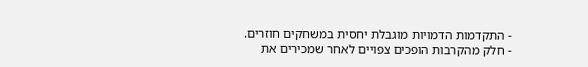- התקדמות הדמויות מוגבלת יחסית במשחקים חוזרים.
- חלק מהקרבות הופכים צפויים לאחר שמכירים את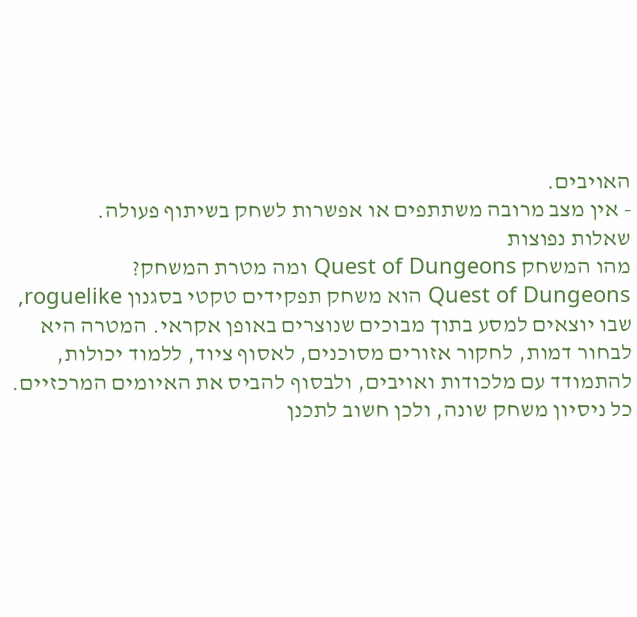האויבים.
- אין מצב מרובה משתתפים או אפשרות לשחק בשיתוף פעולה.
שאלות נפוצות
מהו המשחק Quest of Dungeons ומה מטרת המשחק?
Quest of Dungeons הוא משחק תפקידים טקטי בסגנון roguelike, שבו יוצאים למסע בתוך מבוכים שנוצרים באופן אקראי. המטרה היא לבחור דמות, לחקור אזורים מסוכנים, לאסוף ציוד, ללמוד יכולות, להתמודד עם מלכודות ואויבים, ולבסוף להביס את האיומים המרכזיים. כל ניסיון משחק שונה, ולכן חשוב לתכנן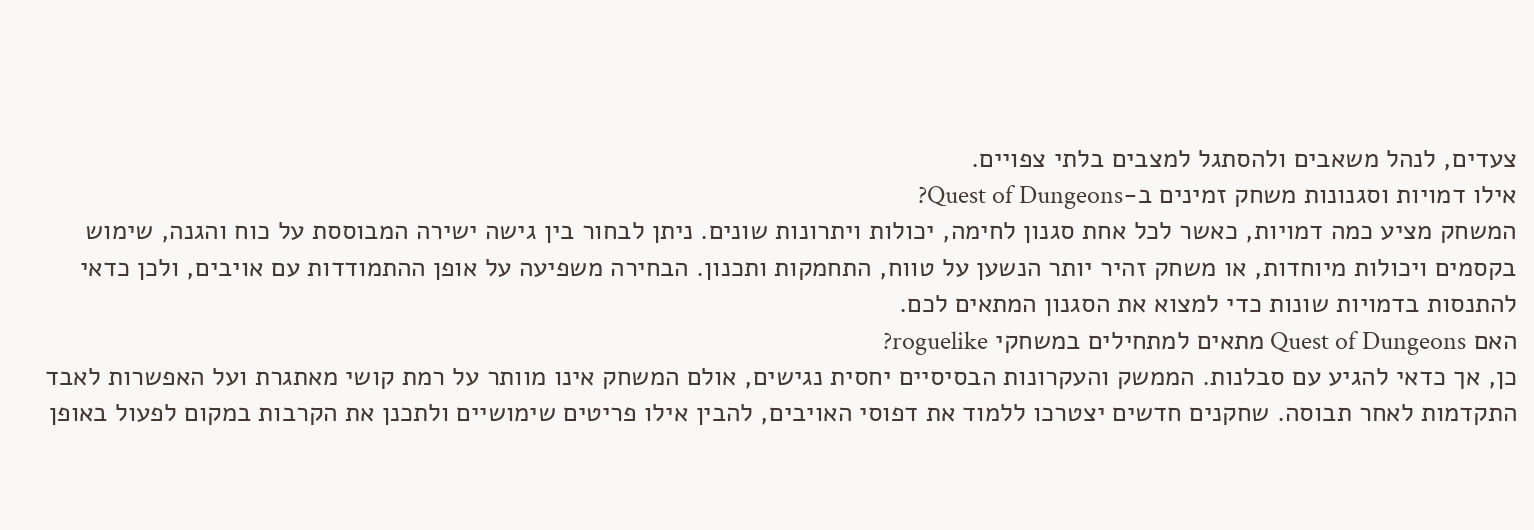צעדים, לנהל משאבים ולהסתגל למצבים בלתי צפויים.
אילו דמויות וסגנונות משחק זמינים ב-Quest of Dungeons?
המשחק מציע כמה דמויות, כאשר לכל אחת סגנון לחימה, יכולות ויתרונות שונים. ניתן לבחור בין גישה ישירה המבוססת על כוח והגנה, שימוש בקסמים ויכולות מיוחדות, או משחק זהיר יותר הנשען על טווח, התחמקות ותכנון. הבחירה משפיעה על אופן ההתמודדות עם אויבים, ולכן כדאי להתנסות בדמויות שונות כדי למצוא את הסגנון המתאים לכם.
האם Quest of Dungeons מתאים למתחילים במשחקי roguelike?
כן, אך כדאי להגיע עם סבלנות. הממשק והעקרונות הבסיסיים יחסית נגישים, אולם המשחק אינו מוותר על רמת קושי מאתגרת ועל האפשרות לאבד התקדמות לאחר תבוסה. שחקנים חדשים יצטרכו ללמוד את דפוסי האויבים, להבין אילו פריטים שימושיים ולתכנן את הקרבות במקום לפעול באופן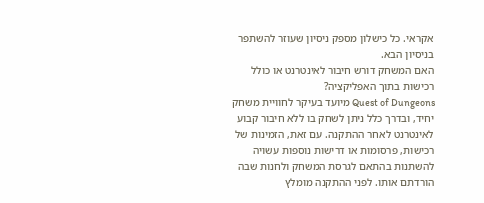אקראי. כל כישלון מספק ניסיון שעוזר להשתפר בניסיון הבא.
האם המשחק דורש חיבור לאינטרנט או כולל רכישות בתוך האפליקציה?
Quest of Dungeons מיועד בעיקר לחוויית משחק יחיד, ובדרך כלל ניתן לשחק בו ללא חיבור קבוע לאינטרנט לאחר ההתקנה. עם זאת, הזמינות של רכישות, פרסומות או דרישות נוספות עשויה להשתנות בהתאם לגרסת המשחק ולחנות שבה הורדתם אותו. לפני ההתקנה מומלץ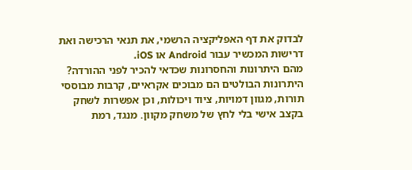לבדוק את דף האפליקציה הרשמי, את תנאי הרכישה ואת דרישות המכשיר עבור Android או iOS.
מהם היתרונות והחסרונות שכדאי להכיר לפני ההורדה?
היתרונות הבולטים הם מבוכים אקראיים, קרבות מבוססי תורות, מגוון דמויות, ציוד ויכולות, וכן אפשרות לשחק בקצב אישי בלי לחץ של משחק מקוון. מנגד, רמת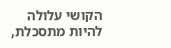הקושי עלולה להיות מתסכלת,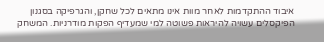איבוד ההתקדמות לאחר מוות אינו מתאים לכל שחקן, והגרפיקה בסגנון הפיקסלים עשויה להיראות פשוטה למי שמעדיף הפקות מודרניות. המשחק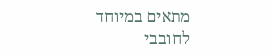מתאים במיוחד לחובבי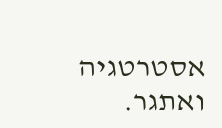אסטרטגיה ואתגר.